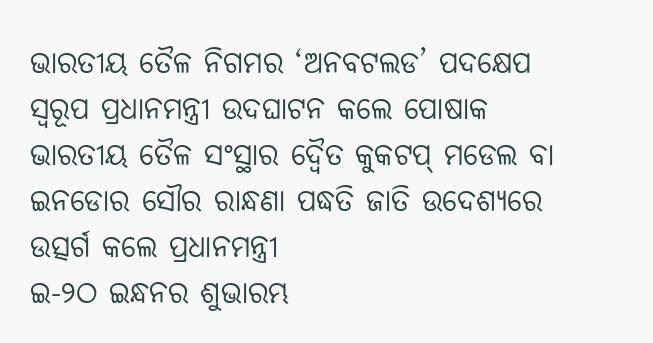ଭାରତୀୟ ତୈଳ ନିଗମର ‘ଅନବଟଲଡ’ ପଦକ୍ଷେପ ସ୍ୱରୂପ ପ୍ରଧାନମନ୍ତ୍ରୀ ଉଦଘାଟନ କଲେ ପୋଷାକ
ଭାରତୀୟ ତୈଳ ସଂସ୍ଥାର ଦ୍ୱୈତ କୁକଟପ୍ ମଡେଲ ବା ଇନଡୋର ସୌର ରାନ୍ଧଣା ପଦ୍ଧତି ଜାତି ଉଦେଶ୍ୟରେ ଉତ୍ସର୍ଗ କଲେ ପ୍ରଧାନମନ୍ତ୍ରୀ
ଇ-୨ଠ ଇନ୍ଧନର ଶୁଭାରମ୍ଭ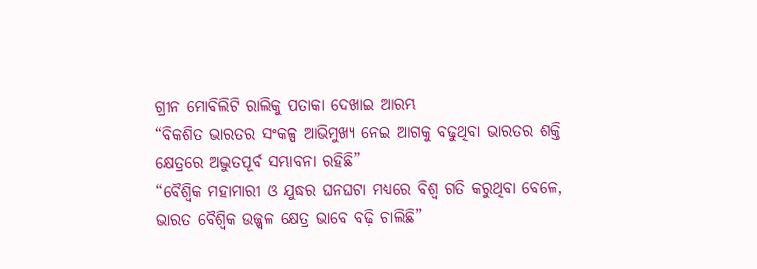ଗ୍ରୀନ ମୋବିଲିଟି ରାଲିକୁ ପତାକା ଦେଖାଇ ଆରମ୍ଭ
“ବିକଶିତ ଭାରତର ସଂକଳ୍ପ ଆଭିମୁଖ୍ୟ ନେଇ ଆଗକୁ ବଢୁଥିବା ଭାରତର ଶକ୍ତି କ୍ଷେତ୍ରରେ ଅଦ୍ଭୁତପୂର୍ବ ସମ୍ଭାବନା ରହିଛି”
“ବୈଶ୍ୱିକ ମହାମାରୀ ଓ ଯୁଦ୍ଧର ଘନଘଟା ମଧ୍ୟରେ ବିଶ୍ୱ ଗତି କରୁଥିବା ବେଳେ, ଭାରତ ବୈଶ୍ୱିକ ଉଜ୍ଜ୍ୱଳ କ୍ଷେତ୍ର ଭାବେ ବଢ଼ି ଚାଲିଛି”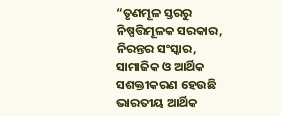“ତୃଣମୂଳ ସ୍ତରରୁ ନିଷ୍ପତ୍ତିମୂଳକ ସରକାର, ନିରନ୍ତର ସଂସ୍କାର, ସାମାଜିକ ଓ ଆର୍ଥିକ ସଶକ୍ତୀକରଣ ହେଉଛି ଭାରତୀୟ ଆର୍ଥିକ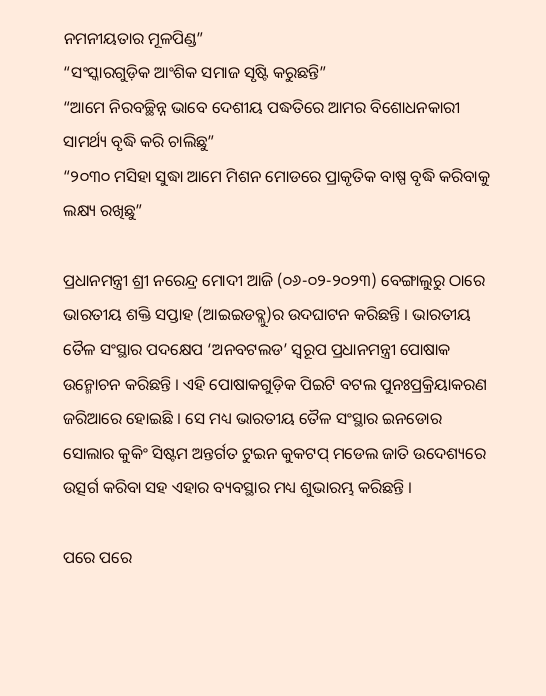ନମନୀୟତାର ମୂଳପିଣ୍ଡ”
“ସଂସ୍କାରଗୁଡ଼ିକ ଆଂଶିକ ସମାଜ ସୃଷ୍ଟି କରୁଛନ୍ତି”
“ଆମେ ନିରବଚ୍ଛିନ୍ନ ଭାବେ ଦେଶୀୟ ପଦ୍ଧତିରେ ଆମର ବିଶୋଧନକାରୀ ସାମର୍ଥ୍ୟ ବୃଦ୍ଧି କରି ଚାଲିଛୁ”
“୨୦୩୦ ମସିହା ସୁଦ୍ଧା ଆମେ ମିଶନ ମୋଡରେ ପ୍ରାକୃତିକ ବାଷ୍ପ ବୃଦ୍ଧି କରିବାକୁ ଲକ୍ଷ୍ୟ ରଖିଛୁ”

ପ୍ରଧାନମନ୍ତ୍ରୀ ଶ୍ରୀ ନରେନ୍ଦ୍ର ମୋଦୀ ଆଜି (୦୬-୦୨-୨୦୨୩) ବେଙ୍ଗାଲୁରୁ ଠାରେ ଭାରତୀୟ ଶକ୍ତି ସପ୍ତାହ (ଆଇଇଡବ୍ଲୁ)ର ଉଦଘାଟନ କରିଛନ୍ତି । ଭାରତୀୟ ତୈଳ ସଂସ୍ଥାର ପଦକ୍ଷେପ ‘ଅନବଟଲଡ’ ସ୍ୱରୂପ ପ୍ରଧାନମନ୍ତ୍ରୀ ପୋଷାକ ଉନ୍ମୋଚନ କରିଛନ୍ତି । ଏହି ପୋଷାକଗୁଡ଼ିକ ପିଇଟି ବଟଲ ପୁନଃପ୍ରକ୍ରିୟାକରଣ ଜରିଆରେ ହୋଇଛି । ସେ ମଧ୍ୟ ଭାରତୀୟ ତୈଳ ସଂସ୍ଥାର ଇନଡୋର ସୋଲାର କୁକିଂ ସିଷ୍ଟମ ଅନ୍ତର୍ଗତ ଟୁଇନ କୁକଟପ୍ ମଡେଲ ଜାତି ଉଦେଶ୍ୟରେ ଉତ୍ସର୍ଗ କରିବା ସହ ଏହାର ବ୍ୟବସ୍ଥାର ମଧ୍ୟ ଶୁଭାରମ୍ଭ କରିଛନ୍ତି ।

ପରେ ପରେ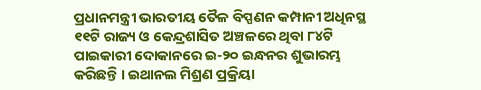ପ୍ରଧାନମନ୍ତ୍ରୀ ଭାରତୀୟ ତୈଳ ବିପ୍ପଣନ କମ୍ପାନୀ ଅଧିନସ୍ଥ ୧୧ଟି ରାଜ୍ୟ ଓ କେନ୍ଦ୍ରଶାସିତ ଅଞ୍ଚଳରେ ଥିବା ୮୪ଟି ପାଇକାରୀ ଦୋକାନରେ ଇ-୨୦ ଇନ୍ଧନର ଶୁଭାରମ୍ଭ କରିଛନ୍ତି । ଇଥାନଲ ମିଶ୍ରଣ ପ୍ରକ୍ରିୟା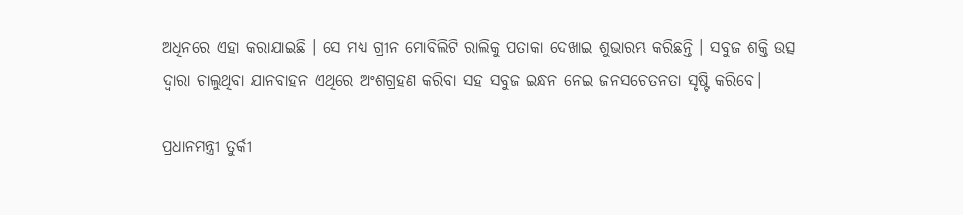ଅଧିନରେ ଏହା କରାଯାଇଛି । ସେ ମଧ୍ୟ ଗ୍ରୀନ ମୋବିଲିଟି ରାଲିକୁ ପତାକା ଦେଖାଇ ଶୁଭାରମ୍ଭ କରିଛନ୍ତି । ସବୁଜ ଶକ୍ତି ଉତ୍ସ ଦ୍ୱାରା ଚାଲୁଥିବା ଯାନବାହନ ଏଥିରେ ଅଂଶଗ୍ରହଣ କରିବା ସହ ସବୁଜ ଇନ୍ଧନ ନେଇ ଜନସଚେତନତା ସୃଷ୍ଟି କରିବେ।

ପ୍ରଧାନମନ୍ତ୍ରୀ ତୁର୍କୀ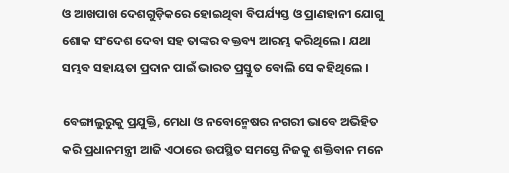ଓ ଆଖପାଖ ଦେଶଗୁଡ଼ିକରେ ହୋଇଥିବା ବିପର୍ଯ୍ୟସ୍ତ ଓ ପ୍ରାଣହାନୀ ଯୋଗୁ ଶୋକ ସଂଦେଶ ଦେବା ସହ ତାଙ୍କର ବକ୍ତବ୍ୟ ଆରମ୍ଭ କରିଥିଲେ । ଯଥା ସମ୍ଭବ ସହାୟତା ପ୍ରଦାନ ପାଇଁ ଭାରତ ପ୍ରସ୍ତୁତ ବୋଲି ସେ କହିଥିଲେ ।

ବେଙ୍ଗାଲୁରୁକୁ ପ୍ରଯୁକ୍ତି, ମେଧା ଓ ନବୋନ୍ମେଷର ନଗରୀ ଭାବେ ଅଭିହିତ କରି ପ୍ରଧାନମନ୍ତ୍ରୀ ଆଜି ଏଠାରେ ଉପସ୍ଥିତ ସମସ୍ତେ ନିଜକୁ ଶକ୍ତିବାନ ମନେ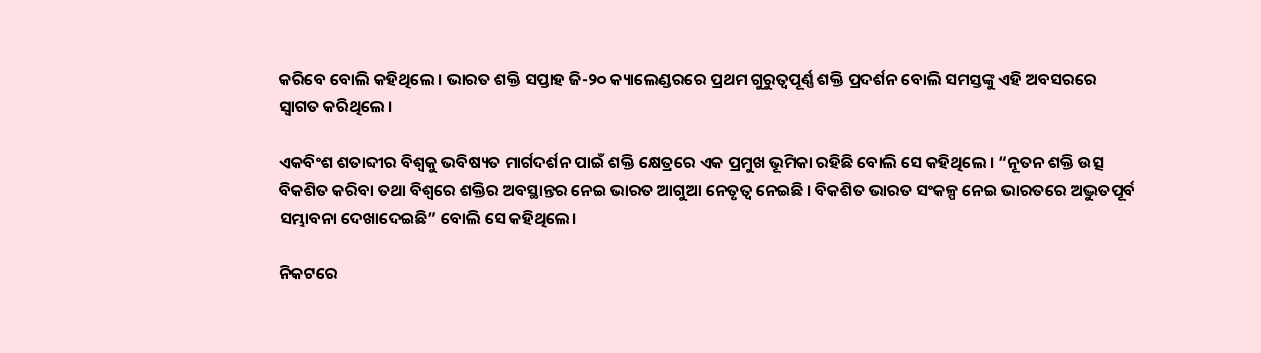କରିବେ ବୋଲି କହିଥିଲେ । ଭାରତ ଶକ୍ତି ସପ୍ତାହ ଜି-୨୦ କ୍ୟାଲେଣ୍ଡରରେ ପ୍ରଥମ ଗୁରୁତ୍ୱପୂର୍ଣ୍ଣ ଶକ୍ତି ପ୍ରଦର୍ଶନ ବୋଲି ସମସ୍ତଙ୍କୁ ଏହି ଅବସରରେ ସ୍ୱାଗତ କରିଥିଲେ ।

ଏକବିଂଶ ଶତାବ୍ଦୀର ବିଶ୍ୱକୁ ଭବିଷ୍ୟତ ମାର୍ଗଦର୍ଶନ ପାଇଁ ଶକ୍ତି କ୍ଷେତ୍ରରେ ଏକ ପ୍ରମୁଖ ଭୂମିକା ରହିଛି ବୋଲି ସେ କହିଥିଲେ । “ନୂତନ ଶକ୍ତି ଉତ୍ସ ବିକଶିତ କରିବା ତଥା ବିଶ୍ୱରେ ଶକ୍ତିର ଅବସ୍ଥାନ୍ତର ନେଇ ଭାରତ ଆଗୁଆ ନେତୃତ୍ୱ ନେଇଛି । ବିକଶିତ ଭାରତ ସଂକଳ୍ପ ନେଇ ଭାରତରେ ଅଦ୍ଭୁତପୂର୍ବ ସମ୍ଭାବନା ଦେଖାଦେଇଛି” ବୋଲି ସେ କହିଥିଲେ।

ନିକଟରେ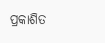ପ୍ରକାଶିତ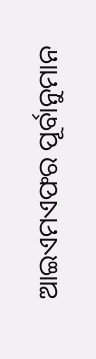ଆଇଏମଏଫର ପୂର୍ବାନୁମାନ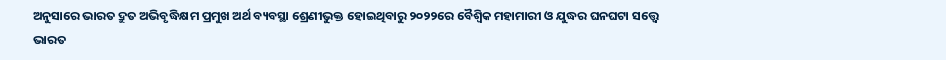ଅନୁସାରେ ଭାରତ ଦ୍ରୁତ ଅଭିବୃଦ୍ଧିକ୍ଷମ ପ୍ରମୁଖ ଅର୍ଥ ବ୍ୟବସ୍ଥା ଶ୍ରେଣୀଭୁକ୍ତ ହୋଇଥିବାରୁ ୨୦୨୨ରେ ବୈଶ୍ୱିକ ମହାମାରୀ ଓ ଯୁଦ୍ଧର ଘନଘଟା ସତ୍ତ୍ୱେ ଭାରତ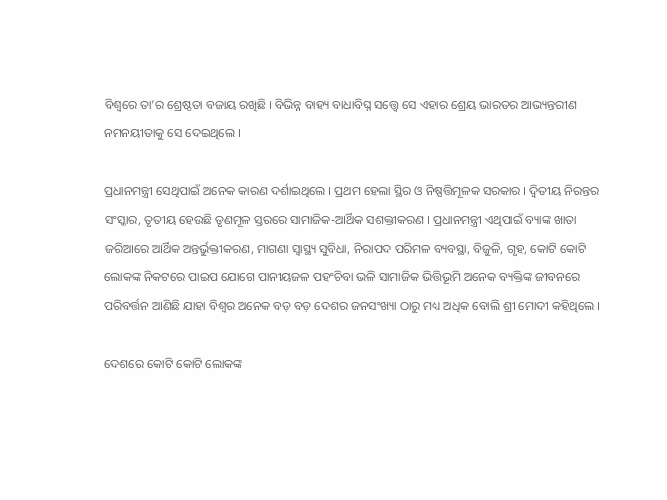ବିଶ୍ୱରେ ତା’ର ଶ୍ରେଷ୍ଠତା ବଜାୟ ରଖିଛି । ବିଭିନ୍ନ ବାହ୍ୟ ବାଧାବିଘ୍ନ ସତ୍ତ୍ୱେ ସେ ଏହାର ଶ୍ରେୟ ଭାରତର ଆଭ୍ୟନ୍ତରୀଣ ନମନୟୀତାକୁ ସେ ଦେଇଥିଲେ ।

ପ୍ରଧାନମନ୍ତ୍ରୀ ସେଥିପାଇଁ ଅନେକ କାରଣ ଦର୍ଶାଇଥିଲେ । ପ୍ରଥମ ହେଲା ସ୍ଥିର ଓ ନିଷ୍ପତ୍ତିମୂଳକ ସରକାର । ଦ୍ୱିତୀୟ ନିରନ୍ତର ସଂସ୍କାର, ତୃତୀୟ ହେଉଛି ତୃଣମୂଳ ସ୍ତରରେ ସାମାଜିକ-ଆର୍ଥିକ ସଶକ୍ତୀକରଣ । ପ୍ରଧାନମନ୍ତ୍ରୀ ଏଥିପାଇଁ ବ୍ୟାଙ୍କ ଖାତା ଜରିଆରେ ଆର୍ଥିକ ଅନ୍ତର୍ଭୁକ୍ତୀକରଣ, ମାଗଣା ସ୍ୱାସ୍ଥ୍ୟ ସୁବିଧା, ନିରାପଦ ପରିମଳ ବ୍ୟବସ୍ଥା, ବିଜୁଳି, ଗୃହ, କୋଟି କୋଟି ଲୋକଙ୍କ ନିକଟରେ ପାଇପ ଯୋଗେ ପାନୀୟଜଳ ପହଂଚିବା ଭଳି ସାମାଜିକ ଭିତ୍ତିଭୂମି ଅନେକ ବ୍ୟକ୍ତିଙ୍କ ଜୀବନରେ ପରିବର୍ତ୍ତନ ଆଣିଛି ଯାହା ବିଶ୍ୱର ଅନେକ ବଡ଼ ବଡ଼ ଦେଶର ଜନସଂଖ୍ୟା ଠାରୁ ମଧ୍ୟ ଅଧିକ ବୋଲି ଶ୍ରୀ ମୋଦୀ କହିଥିଲେ ।

ଦେଶରେ କୋଟି କୋଟି ଲୋକଙ୍କ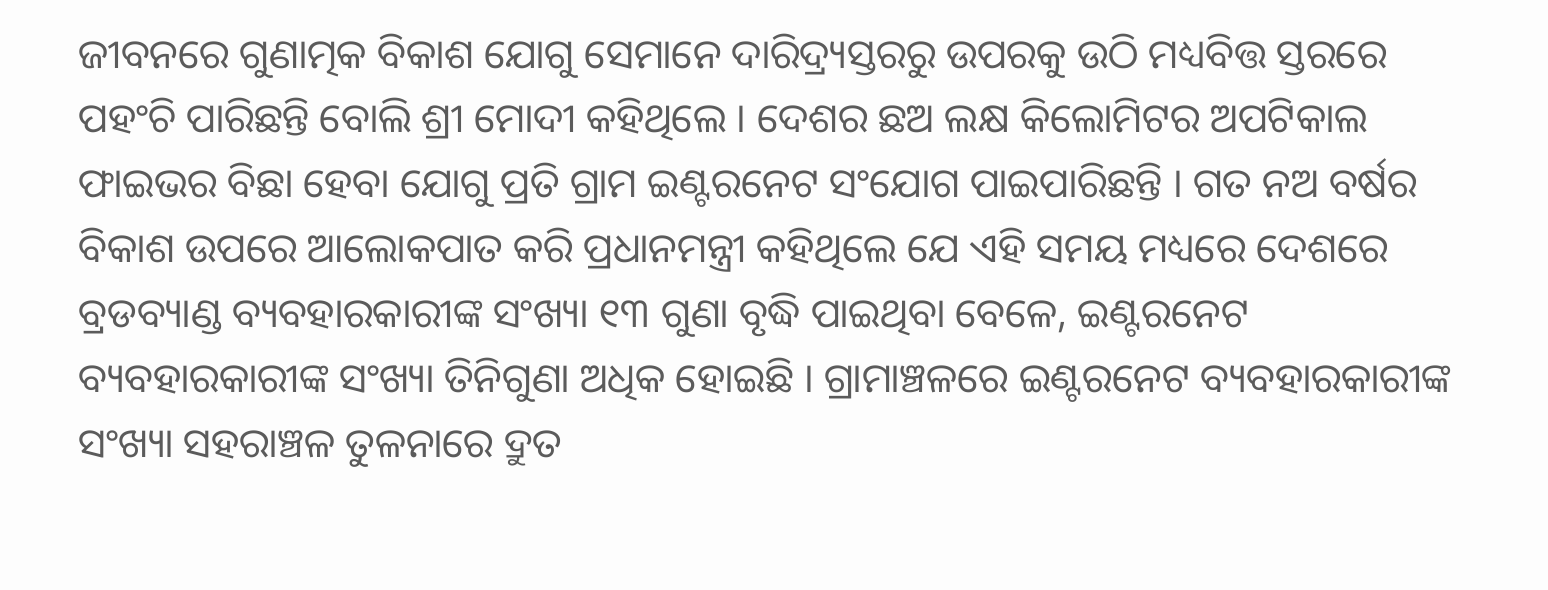ଜୀବନରେ ଗୁଣାତ୍ମକ ବିକାଶ ଯୋଗୁ ସେମାନେ ଦାରିଦ୍ର୍ୟସ୍ତରରୁ ଉପରକୁ ଉଠି ମଧ୍ୟବିତ୍ତ ସ୍ତରରେ ପହଂଚି ପାରିଛନ୍ତି ବୋଲି ଶ୍ରୀ ମୋଦୀ କହିଥିଲେ । ଦେଶର ଛଅ ଲକ୍ଷ କିଲୋମିଟର ଅପଟିକାଲ ଫାଇଭର ବିଛା ହେବା ଯୋଗୁ ପ୍ରତି ଗ୍ରାମ ଇଣ୍ଟରନେଟ ସଂଯୋଗ ପାଇପାରିଛନ୍ତି । ଗତ ନଅ ବର୍ଷର ବିକାଶ ଉପରେ ଆଲୋକପାତ କରି ପ୍ରଧାନମନ୍ତ୍ରୀ କହିଥିଲେ ଯେ ଏହି ସମୟ ମଧ୍ୟରେ ଦେଶରେ ବ୍ରଡବ୍ୟାଣ୍ଡ ବ୍ୟବହାରକାରୀଙ୍କ ସଂଖ୍ୟା ୧୩ ଗୁଣା ବୃଦ୍ଧି ପାଇଥିବା ବେଳେ, ଇଣ୍ଟରନେଟ ବ୍ୟବହାରକାରୀଙ୍କ ସଂଖ୍ୟା ତିନିଗୁଣା ଅଧିକ ହୋଇଛି । ଗ୍ରାମାଞ୍ଚଳରେ ଇଣ୍ଟରନେଟ ବ୍ୟବହାରକାରୀଙ୍କ ସଂଖ୍ୟା ସହରାଞ୍ଚଳ ତୁଳନାରେ ଦ୍ରୁତ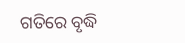ଗତିରେ ବୃଦ୍ଧି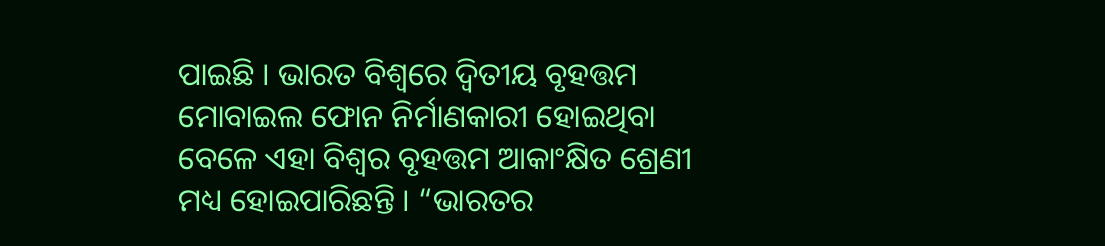ପାଇଛି । ଭାରତ ବିଶ୍ୱରେ ଦ୍ୱିତୀୟ ବୃହତ୍ତମ ମୋବାଇଲ ଫୋନ ନିର୍ମାଣକାରୀ ହୋଇଥିବା ବେଳେ ଏହା ବିଶ୍ୱର ବୃହତ୍ତମ ଆକାଂକ୍ଷିତ ଶ୍ରେଣୀ ମଧ୍ୟ ହୋଇପାରିଛନ୍ତି । “ଭାରତର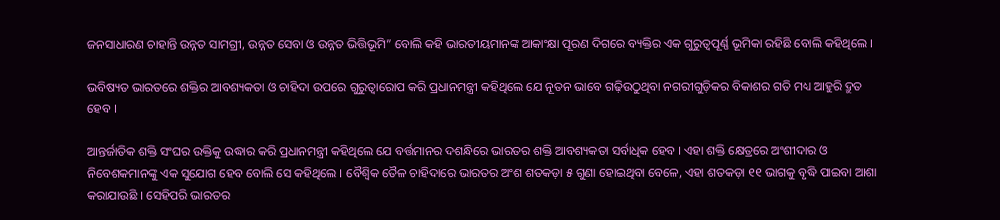ଜନସାଧାରଣ ଚାହାନ୍ତି ଉନ୍ନତ ସାମଗ୍ରୀ, ଉନ୍ନତ ସେବା ଓ ଉନ୍ନତ ଭିତ୍ତିଭୂମି” ବୋଲି କହି ଭାରତୀୟମାନଙ୍କ ଆକାଂକ୍ଷା ପୂରଣ ଦିଗରେ ବ୍ୟକ୍ତିର ଏକ ଗୁରୁତ୍ୱପୂର୍ଣ୍ଣ ଭୂମିକା ରହିଛି ବୋଲି କହିଥିଲେ ।

ଭବିଷ୍ୟତ ଭାରତରେ ଶକ୍ତିର ଆବଶ୍ୟକତା ଓ ଚାହିଦା ଉପରେ ଗୁରୁତ୍ୱାରୋପ କରି ପ୍ରଧାନମନ୍ତ୍ରୀ କହିଥିଲେ ଯେ ନୂତନ ଭାବେ ଗଢ଼ିଉଠୁଥିବା ନଗରୀଗୁଡ଼ିକର ବିକାଶର ଗତି ମଧ୍ୟ ଆହୁରି ଦ୍ରୁତ ହେବ ।

ଆନ୍ତର୍ଜାତିକ ଶକ୍ତି ସଂଘର ଉକ୍ତିକୁ ଉଦ୍ଧାର କରି ପ୍ରଧାନମନ୍ତ୍ରୀ କହିଥିଲେ ଯେ ବର୍ତ୍ତମାନର ଦଶନ୍ଧିରେ ଭାରତର ଶକ୍ତି ଆବଶ୍ୟକତା ସର୍ବାଧିକ ହେବ । ଏହା ଶକ୍ତି କ୍ଷେତ୍ରରେ ଅଂଶୀଦାର ଓ ନିବେଶକମାନଙ୍କୁ ଏକ ସୁଯୋଗ ହେବ ବୋଲି ସେ କହିଥିଲେ । ବୈଶ୍ୱିକ ତୈଳ ଚାହିଦାରେ ଭାରତର ଅଂଶ ଶତକଡ଼ା ୫ ଗୁଣା ହୋଇଥିବା ବେଳେ, ଏହା ଶତକଡ଼ା ୧୧ ଭାଗକୁ ବୃଦ୍ଧି ପାଇବା ଆଶା କରାଯାଉଛି । ସେହିପରି ଭାରତର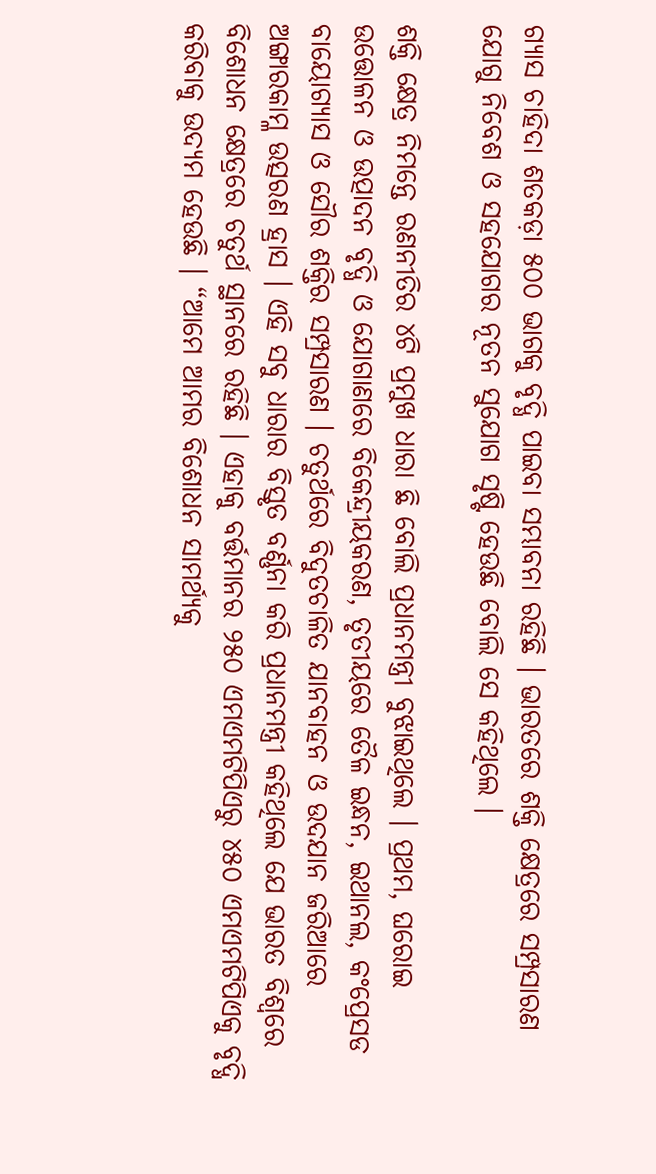ଗ୍ୟାସ ଚାହିଦା ଶତକଡ଼ା ୫୦୦ ଭାଗକୁ ବୃଦ୍ଧି ପାଇବା ସମ୍ଭାବନା ରହିଛି । ଭାରତରେ ଶକ୍ତି କ୍ଷେତ୍ରରେ ସମ୍ପ୍ରସାରଣ ଯୋଗୁ ନିବେଶ ଓ ସହଯୋଗର ନୂତନ ସୁଯୋଗ ସୃଷ୍ଟି ହେଉଛି ବୋଲି ସେ କହିଥିଲେ ।

ଶକ୍ତି କ୍ଷେତ୍ର ନିମନ୍ତେ ରଣନୀତିର ୪ଟି ପ୍ରମୁଖ ଧାରା ଛି ବୋଲି ପ୍ରଧାନମନ୍ତ୍ରୀ ବୁଝାଇଥିଲେ । ପ୍ରଥମ, ଘରୋଇ ଉତ୍ତୋଳନ ଓ ଉତ୍ପାଦନ ବୃଦ୍ଧି ଓ ଯୋଗାଣରେ ବିକେନ୍ଦ୍ରୀୟକରଣ, ତୃତୀୟରେ ତୈଳ ଇନ୍ଧନ, ଇଥାନଲ, କଂପ୍ରେସଡ ବାୟୋଗ୍ୟାସ ଓ ସୌର ଶକ୍ତିର ସମ୍ପ୍ରସାରଣ । ଚତୁର୍ଥରେ ବିଦୁତଚାଳିତ ଯାନବାହନ ଓ ଉଦଯାନ ଜରିଆରେ ଅଙ୍ଗାରକାମ୍ଳ ଉତ୍ସରଣ ହ୍ରାସ । ଏହି ସବୁ ଧାରାର ବିସ୍ତୃତ ବର୍ଣ୍ଣନା କରି ପ୍ରଧାନମନ୍ତ୍ରୀ କହିଥିଲେ ଯେ ଭାରତ ବିଶ୍ୱରେ ବିଶୋଧନ କ୍ଷେତ୍ରରେ ଚତୁର୍ଥ ସ୍ଥାନରେ ରହିଛି । ଏହାକୁ ବର୍ତ୍ତମାନର ୨୫୦ ଏମଏମଟିପିଏରୁ ୪୫୦ ଏମଏମଟିପିଏକୁ ବୃଦ୍ଧି କରିବାକୁ ଉଦ୍ୟମ ହେଉଛି । “ଆମେ ଆମର ବିଶୋଧନ ସାମର୍ଥ୍ୟକୁ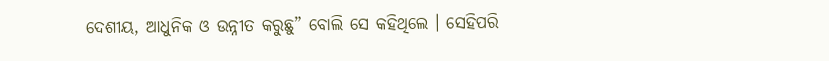ଦେଶୀୟ, ଆଧୁନିକ ଓ ଉନ୍ନୀତ କରୁଛୁ” ବୋଲି ସେ କହିଥିଲେ । ସେହିପରି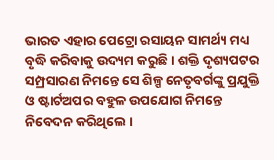ଭାରତ ଏହାର ପେଟ୍ରୋ ରସାୟନ ସାମର୍ଥ୍ୟ ମଧ୍ୟ ବୃଦ୍ଧି କରିବାକୁ ଉଦ୍ୟମ କରୁଛି । ଶକ୍ତି ଦୃଶ୍ୟପଟର ସମ୍ପ୍ରସାରଣ ନିମନ୍ତେ ସେ ଶିଳ୍ପ ନେତୃବର୍ଗଙ୍କୁ ପ୍ରଯୁକ୍ତି ଓ ଷ୍ଟାର୍ଟଅପର ବହୁଳ ଉପଯୋଗ ନିମନ୍ତେ ନିବେଦନ କରିଥିଲେ ।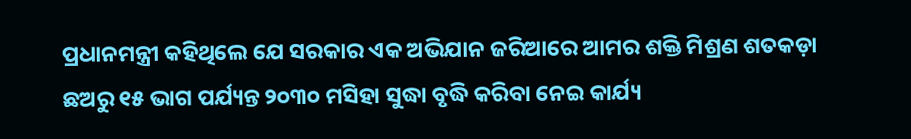ପ୍ରଧାନମନ୍ତ୍ରୀ କହିଥିଲେ ଯେ ସରକାର ଏକ ଅଭିଯାନ ଜରିଆରେ ଆମର ଶକ୍ତି ମିଶ୍ରଣ ଶତକଡ଼ା ଛଅରୁ ୧୫ ଭାଗ ପର୍ଯ୍ୟନ୍ତ ୨୦୩୦ ମସିହା ସୁଦ୍ଧା ବୃଦ୍ଧି କରିବା ନେଇ କାର୍ଯ୍ୟ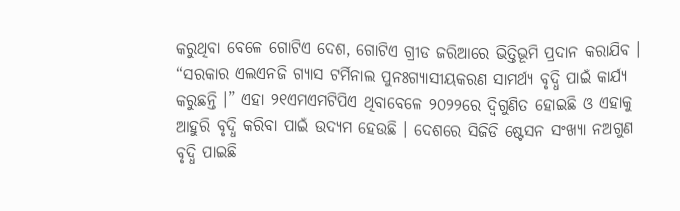କରୁଥିବା ବେଳେ ଗୋଟିଏ ଦେଶ, ଗୋଟିଏ ଗ୍ରୀଡ ଜରିଆରେ ଭିତ୍ତିଭୂମି ପ୍ରଦାନ କରାଯିବ । “ସରକାର ଏଲଏନଜି ଗ୍ୟାସ ଟର୍ମିନାଲ ପୁନଃଗ୍ୟାସୀୟକରଣ ସାମର୍ଥ୍ୟ ବୃଦ୍ଧି ପାଇଁ କାର୍ଯ୍ୟ କରୁଛନ୍ତି ।” ଏହା ୨୧ଏମଏମଟିପିଏ ଥିବାବେଳେ ୨୦୨୨ରେ ଦ୍ୱିଗୁଣିତ ହୋଇଛି ଓ ଏହାକୁ ଆହୁରି ବୃଦ୍ଧି କରିବା ପାଇଁ ଉଦ୍ୟମ ହେଉଛି । ଦେଶରେ ସିଜିଡି ଷ୍ଟେସନ ସଂଖ୍ୟା ନଅଗୁଣ ବୃଦ୍ଧି ପାଇଛି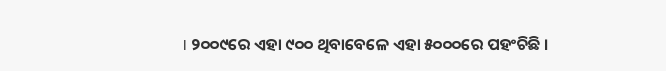। ୨୦୦୯ରେ ଏହା ୯୦୦ ଥିବାବେଳେ ଏହା ୫୦୦୦ରେ ପହଂଚିଛି ।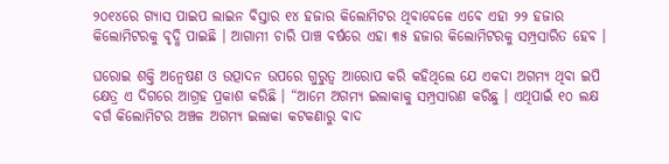୨୦୧୪ରେ ଗ୍ୟାସ ପାଇପ ଲାଇନ ବିସ୍ତାର ୧୪ ହଜାର କିଲୋମିଟର ଥିବାବେଳେ ଏବେ ଏହା ୨୨ ହଜାର କିଲୋମିଟରକୁ ବୃଦ୍ଧି ପାଇଛି । ଆଗାମୀ ଚାରି ପାଞ୍ଚ ବର୍ଷରେ ଏହା ୩୫ ହଜାର କିଲୋମିଟରକୁ ସମ୍ପ୍ରସାରିତ ହେବ ।

ଘରୋଇ ଶକ୍ତି ଅନ୍ୱେଷଣ ଓ ଉତ୍ପାଦନ ଉପରେ ଗୁରୁତ୍ୱ ଆରୋପ କରି କହିଥିଲେ ଯେ ଏକଦା ଅଗମ୍ୟ ଥିବା ଇପି କ୍ଷେତ୍ର ଏ ଦିଗରେ ଆଗ୍ରହ ପ୍ରକାଶ କରିଛି । “ଆମେ ଅଗମ୍ୟ ଇଲାକାକୁ ସମ୍ପ୍ରସାରଣ କରିଛୁ । ଏଥିପାଇଁ ୧୦ ଲକ୍ଷ ବର୍ଗ କିଲୋମିଟର ଅଞ୍ଚଳ ଅଗମ୍ୟ ଇଲାକା କଟକଣାରୁ ବାଦ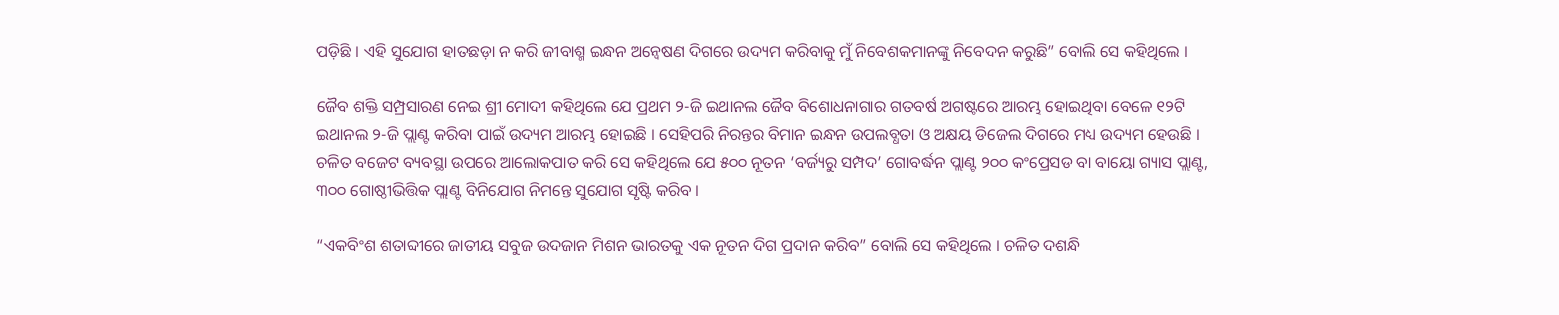ପଡ଼ିଛି । ଏହି ସୁଯୋଗ ହାତଛଡ଼ା ନ କରି ଜୀବାଶ୍ମ ଇନ୍ଧନ ଅନ୍ୱେଷଣ ଦିଗରେ ଉଦ୍ୟମ କରିବାକୁ ମୁଁ ନିବେଶକମାନଙ୍କୁ ନିବେଦନ କରୁଛି” ବୋଲି ସେ କହିଥିଲେ ।

ଜୈବ ଶକ୍ତି ସମ୍ପ୍ରସାରଣ ନେଇ ଶ୍ରୀ ମୋଦୀ କହିଥିଲେ ଯେ ପ୍ରଥମ ୨-ଜି ଇଥାନଲ ଜୈବ ବିଶୋଧନାଗାର ଗତବର୍ଷ ଅଗଷ୍ଟରେ ଆରମ୍ଭ ହୋଇଥିବା ବେଳେ ୧୨ଟି ଇଥାନଲ ୨-ଜି ପ୍ଲାଣ୍ଟ କରିବା ପାଇଁ ଉଦ୍ୟମ ଆରମ୍ଭ ହୋଇଛି । ସେହିପରି ନିରନ୍ତର ବିମାନ ଇନ୍ଧନ ଉପଲବ୍ଧତା ଓ ଅକ୍ଷୟ ଡିଜେଲ ଦିଗରେ ମଧ୍ୟ ଉଦ୍ୟମ ହେଉଛି । ଚଳିତ ବଜେଟ ବ୍ୟବସ୍ଥା ଉପରେ ଆଲୋକପାତ କରି ସେ କହିଥିଲେ ଯେ ୫୦୦ ନୂତନ ‘ବର୍ଜ୍ୟରୁ ସମ୍ପଦ’ ଗୋବର୍ଦ୍ଧନ ପ୍ଲାଣ୍ଟ ୨୦୦ କଂପ୍ରେସଡ ବା ବାୟୋ ଗ୍ୟାସ ପ୍ଲାଣ୍ଟ, ୩୦୦ ଗୋଷ୍ଠୀଭିତ୍ତିକ ପ୍ଲାଣ୍ଟ ବିନିଯୋଗ ନିମନ୍ତେ ସୁଯୋଗ ସୃଷ୍ଟି କରିବ ।

“ଏକବିଂଶ ଶତାବ୍ଦୀରେ ଜାତୀୟ ସବୁଜ ଉଦଜାନ ମିଶନ ଭାରତକୁ ଏକ ନୂତନ ଦିଗ ପ୍ରଦାନ କରିବ” ବୋଲି ସେ କହିଥିଲେ । ଚଳିତ ଦଶନ୍ଧି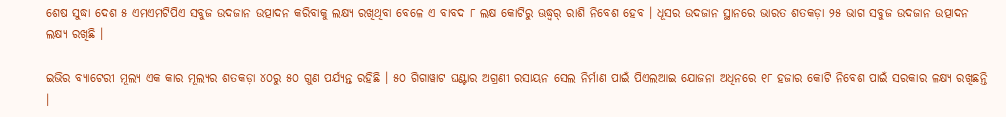ଶେଷ ସୁଦ୍ଧା ଦେଶ ୫ ଏମଏମଟିପିଏ ସବୁଜ ଉଦଜାନ ଉତ୍ପାଦନ କରିବାକୁ ଲକ୍ଷ୍ୟ ରଖିଥିବା ବେଳେ ଏ ବାବଦ ୮ ଲକ୍ଷ କୋଟିରୁ ଊଦ୍ଧ୍ୱର୍ ରାଶି ନିବେଶ ହେବ । ଧୂସର ଉଦଜାନ ସ୍ଥାନରେ ଭାରତ ଶତକଡ଼ା ୨୫ ଭାଗ ସବୁଜ ଉଦଜାନ ଉତ୍ପାଦନ ଲକ୍ଷ୍ୟ ରଖିଛି ।

ଇଭିର ବ୍ୟାଟେରୀ ମୂଲ୍ୟ ଏକ କାର ମୂଲ୍ୟର ଶତକଡ଼ା ୪୦ରୁ ୫୦ ଗୁଣ ପର୍ଯ୍ୟନ୍ତ ରହିଛି । ୫୦ ଗିଗାୱାଟ ଘଣ୍ଟାର ଅଗ୍ରଣୀ ରସାୟନ ସେଲ ନିର୍ମାଣ ପାଇଁ ପିଏଲଆଇ ଯୋଜନା ଅଧିନରେ ୧୮ ହଜାର କୋଟି ନିବେଶ ପାଇଁ ସରକାର ଳକ୍ଷ୍ୟ ରଖିଛନ୍ତି ।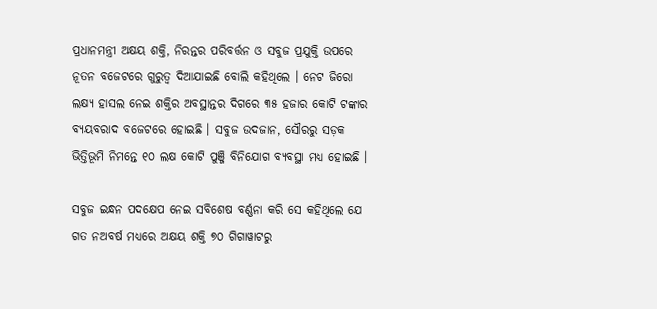ପ୍ରଧାନମନ୍ତ୍ରୀ ଅକ୍ଷୟ ଶକ୍ତି, ନିରନ୍ତର ପରିବର୍ତ୍ତନ ଓ ସବୁଜ ପ୍ରଯୁକ୍ତି ଉପରେ ନୂତନ ବଜେଟରେ ଗୁରୁତ୍ୱ ଦିଆଯାଇଛି ବୋଲି କହିଥିଲେ । ନେଟ ଜିରୋ ଲକ୍ଷ୍ୟ ହାସଲ ନେଇ ଶକ୍ତିର ଅବସ୍ଥାନ୍ତର ଦିଗରେ ୩୫ ହଜାର କୋଟି ଟଙ୍କାର ବ୍ୟୟବରାଦ ବଜେଟରେ ହୋଇଛି । ସବୁଜ ଉଦଜାନ, ସୌରରୁ ସଡ଼କ ଭିତ୍ତିଭୂମି ନିମନ୍ତେ ୧୦ ଲକ୍ଷ କୋଟି ପୁଞ୍ଜି ବିନିଯୋଗ ବ୍ୟବସ୍ଥା ମଧ୍ୟ ହୋଇଛି ।

ସବୁଜ ଇନ୍ଧନ ପଦକ୍ଷେପ ନେଇ ସବିଶେଷ ବର୍ଣ୍ଣନା କରି ସେ କହିଥିଲେ ଯେ ଗତ ନଅବର୍ଷ ମଧ୍ୟରେ ଅକ୍ଷୟ ଶକ୍ତି ୭୦ ଗିଗାୱାଟରୁ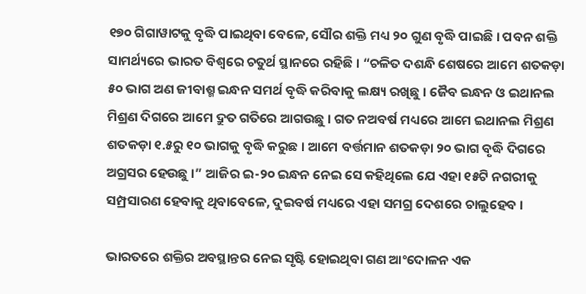୧୭୦ ଗିଗାୱାଟକୁ ବୃଦ୍ଧି ପାଇଥିବା ବେଳେ, ସୌର ଶକ୍ତି ମଧ୍ୟ ୨୦ ଗୁଣ ବୃଦ୍ଧି ପାଇଛି । ପବନ ଶକ୍ତି ସାମର୍ଥ୍ୟରେ ଭାରତ ବିଶ୍ୱରେ ଚତୁର୍ଥ ସ୍ଥାନରେ ରହିଛି । “ଚଳିତ ଦଶନ୍ଧି ଶେଷରେ ଆମେ ଶତକଡ଼ା ୫୦ ଭାଗ ଅଣ ଜୀବାଶ୍ମ ଇନ୍ଧନ ସମର୍ଥ ବୃଦ୍ଧି କରିବାକୁ ଲକ୍ଷ୍ୟ ରଖିଛୁ । ଜୈବ ଇନ୍ଧନ ଓ ଇଥାନଲ ମିଶ୍ରଣ ଦିଗରେ ଆମେ ଦ୍ରୁତ ଗତିରେ ଆଗଉଛୁ । ଗତ ନଅବର୍ଷ ମଧ୍ୟରେ ଆମେ ଇଥାନଲ ମିଶ୍ରଣ ଶତକଡ଼ା ୧.୫ରୁ ୧୦ ଭାଗକୁ ବୃଦ୍ଧି କରୁଛ । ଆମେ ବର୍ତ୍ତମାନ ଶତକଡ଼ା ୨୦ ଭାଗ ବୃଦ୍ଧି ଦିଗରେ ଅଗ୍ରସର ହେଉଛୁ ।” ଆଜିର ଇ-୨୦ ଇନ୍ଧନ ନେଇ ସେ କହିଥିଲେ ଯେ ଏହା ୧୫ଟି ନଗରୀକୁ ସମ୍ପ୍ରସାରଣ ହେବାକୁ ଥିବାବେଳେ, ଦୁଇବର୍ଷ ମଧ୍ୟରେ ଏହା ସମଗ୍ର ଦେଶରେ ଚାଲୁହେବ ।

ଭାରତରେ ଶକ୍ତିର ଅବସ୍ଥାନ୍ତର ନେଇ ସୃଷ୍ଟି ହୋଇଥିବା ଗଣ ଆଂଦୋଳନ ଏକ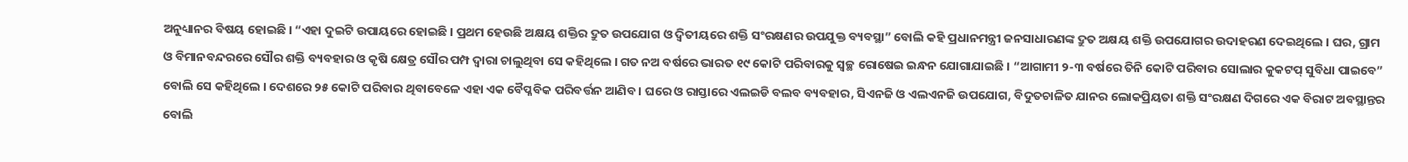ଅନୁଧ୍ୟାନର ବିଷୟ ହୋଇଛି । “ଏହା ଦୁଇଟି ଉପାୟରେ ହୋଇଛି । ପ୍ରଥମ ହେଉଛି ଅକ୍ଷୟ ଶକ୍ତିର ଦ୍ରୁତ ଉପଯୋଗ ଓ ଦ୍ୱିତୀୟରେ ଶକ୍ତି ସଂରକ୍ଷଣର ଉପଯୁକ୍ତ ବ୍ୟବସ୍ଥା” ବୋଲି କହି ପ୍ରଧାନମନ୍ତ୍ରୀ ଜନସାଧାରଣଙ୍କ ଦ୍ରୁତ ଅକ୍ଷୟ ଶକ୍ତି ଉପଯୋଗର ଉଦାହରଣ ଦେଇଥିଲେ । ଘର, ଗ୍ରାମ ଓ ବିମାନବନ୍ଦରରେ ସୌର ଶକ୍ତି ବ୍ୟବହାର ଓ କୃଷି କ୍ଷେତ୍ର ସୌର ପମ୍ପ ଦ୍ୱାରା ଚାଲୁଥିବା ସେ କହିଥିଲେ । ଗତ ନଅ ବର୍ଷରେ ଭାରତ ୧୯ କୋଟି ପରିବାରକୁ ସ୍ୱଚ୍ଛ ରୋଷେଇ ଇନ୍ଧନ ଯୋଗାଯାଇଛି । “ଆଗାମୀ ୨-୩ ବର୍ଷରେ ତିନି କୋଟି ପରିବାର ସୋଲାର କୁକଟପ୍ ସୁବିଧା ପାଇବେ” ବୋଲି ସେ କହିଥିଲେ । ଦେଶରେ ୨୫ କୋଟି ପରିବାର ଥିବାବେଳେ ଏହା ଏକ ବୈପ୍ଳବିକ ପରିବର୍ତ୍ତନ ଆଣିବ । ଘରେ ଓ ରାସ୍ତାରେ ଏଲଇଡି ବଲବ ବ୍ୟବହାର, ସିଏନଜି ଓ ଏଲଏନଜି ଉପଯୋଗ, ବିଦୁତଚାଳିତ ଯାନର ଲୋକପ୍ରିୟତା ଶକ୍ତି ସଂରକ୍ଷଣ ଦିଗରେ ଏକ ବିରାଟ ଅବସ୍ଥାନ୍ତର ବୋଲି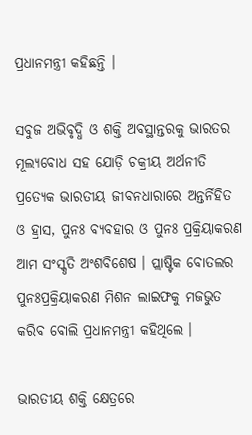ପ୍ରଧାନମନ୍ତ୍ରୀ କହିଛନ୍ତି ।

ସବୁଜ ଅଭିବୃଦ୍ଧି ଓ ଶକ୍ତି ଅବସ୍ଥାନ୍ତରକୁ ଭାରତର ମୂଲ୍ୟବୋଧ ସହ ଯୋଡ଼ି ଚକ୍ରୀୟ ଅର୍ଥନୀତି ପ୍ରତ୍ୟେକ ଭାରତୀୟ ଜୀବନଧାରାରେ ଅନ୍ତର୍ନିହିତ ଓ ହ୍ରାସ, ପୁନଃ ବ୍ୟବହାର ଓ ପୁନଃ ପ୍ରକ୍ରିୟାକରଣ ଆମ ସଂସ୍କୃତି ଅଂଶବିଶେଷ । ପ୍ଲାଷ୍ଟିକ ବୋତଲର ପୁନଃପ୍ରକ୍ରିୟାକରଣ ମିଶନ ଲାଇଫକୁ ମଜଭୁତ କରିବ ବୋଲି ପ୍ରଧାନମନ୍ତ୍ରୀ କହିଥିଲେ ।

ଭାରତୀୟ ଶକ୍ତି କ୍ଷେତ୍ରରେ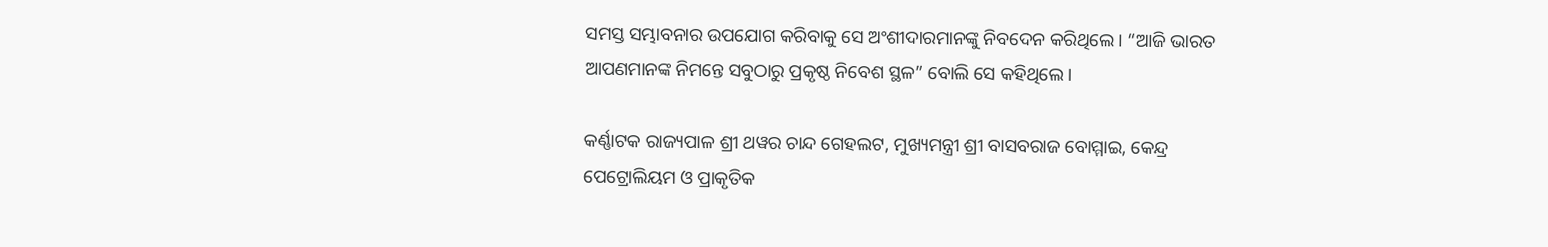ସମସ୍ତ ସମ୍ଭାବନାର ଉପଯୋଗ କରିବାକୁ ସେ ଅଂଶୀଦାରମାନଙ୍କୁ ନିବଦେନ କରିଥିଲେ । “ଆଜି ଭାରତ ଆପଣମାନଙ୍କ ନିମନ୍ତେ ସବୁଠାରୁ ପ୍ରକୃଷ୍ଠ ନିବେଶ ସ୍ଥଳ” ବୋଲି ସେ କହିଥିଲେ ।

କର୍ଣ୍ଣାଟକ ରାଜ୍ୟପାଳ ଶ୍ରୀ ଥୱର ଚାନ୍ଦ ଗେହଲଟ, ମୁଖ୍ୟମନ୍ତ୍ରୀ ଶ୍ରୀ ବାସବରାଜ ବୋମ୍ମାଇ, କେନ୍ଦ୍ର ପେଟ୍ରୋଲିୟମ ଓ ପ୍ରାକୃତିକ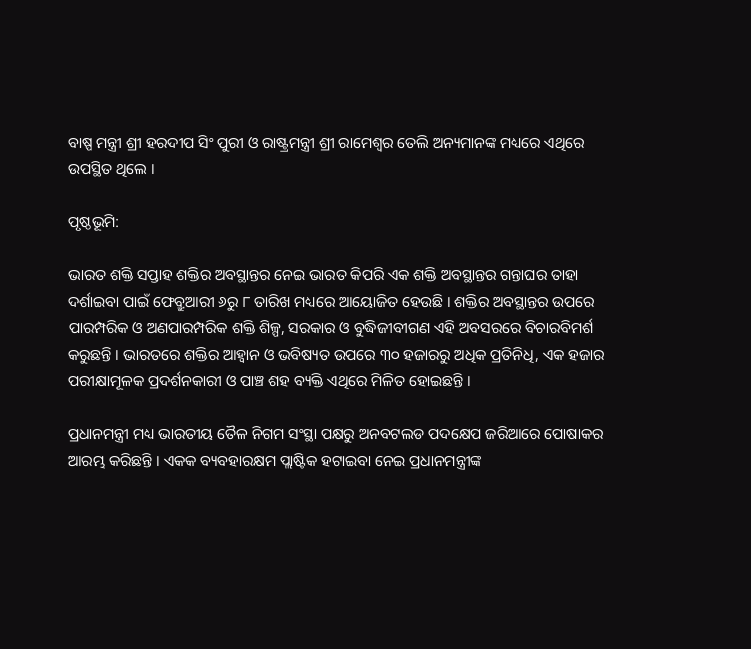ବାଷ୍ପ ମନ୍ତ୍ରୀ ଶ୍ରୀ ହରଦୀପ ସିଂ ପୁରୀ ଓ ରାଷ୍ଟ୍ରମନ୍ତ୍ରୀ ଶ୍ରୀ ରାମେଶ୍ୱର ତେଲି ଅନ୍ୟମାନଙ୍କ ମଧ୍ୟରେ ଏଥିରେ ଉପସ୍ଥିତ ଥିଲେ ।

ପୃଷ୍ଠଭୂମି:

ଭାରତ ଶକ୍ତି ସପ୍ତାହ ଶକ୍ତିର ଅବସ୍ଥାନ୍ତର ନେଇ ଭାରତ କିପରି ଏକ ଶକ୍ତି ଅବସ୍ଥାନ୍ତର ଗନ୍ତାଘର ତାହା ଦର୍ଶାଇବା ପାଇଁ ଫେବ୍ରୁଆରୀ ୬ରୁ ୮ ତାରିଖ ମଧ୍ୟରେ ଆୟୋଜିତ ହେଉଛି । ଶକ୍ତିର ଅବସ୍ଥାନ୍ତର ଉପରେ ପାରମ୍ପରିକ ଓ ଅଣପାରମ୍ପରିକ ଶକ୍ତି ଶିଳ୍ପ, ସରକାର ଓ ବୁଦ୍ଧିଜୀବୀଗଣ ଏହି ଅବସରରେ ବିଚାରବିମର୍ଶ କରୁଛନ୍ତି । ଭାରତରେ ଶକ୍ତିର ଆହ୍ୱାନ ଓ ଭବିଷ୍ୟତ ଉପରେ ୩୦ ହଜାରରୁ ଅଧିକ ପ୍ରତିନିଧି, ଏକ ହଜାର ପରୀକ୍ଷାମୂଳକ ପ୍ରଦର୍ଶନକାରୀ ଓ ପାଞ୍ଚ ଶହ ବ୍ୟକ୍ତି ଏଥିରେ ମିଳିତ ହୋଇଛନ୍ତି ।

ପ୍ରଧାନମନ୍ତ୍ରୀ ମଧ୍ୟ ଭାରତୀୟ ତୈଳ ନିଗମ ସଂସ୍ଥା ପକ୍ଷରୁ ଅନବଟଲଡ ପଦକ୍ଷେପ ଜରିଆରେ ପୋଷାକର ଆରମ୍ଭ କରିଛନ୍ତି । ଏକକ ବ୍ୟବହାରକ୍ଷମ ପ୍ଲାଷ୍ଟିକ ହଟାଇବା ନେଇ ପ୍ରଧାନମନ୍ତ୍ରୀଙ୍କ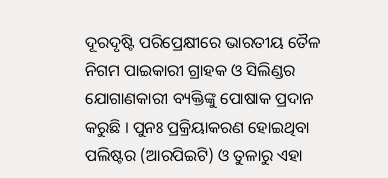ଦୂରଦୃଷ୍ଟି ପରିପ୍ରେକ୍ଷୀରେ ଭାରତୀୟ ତୈଳ ନିଗମ ପାଇକାରୀ ଗ୍ରାହକ ଓ ସିଲିଣ୍ଡର ଯୋଗାଣକାରୀ ବ୍ୟକ୍ତିଙ୍କୁ ପୋଷାକ ପ୍ରଦାନ କରୁଛି । ପୁନଃ ପ୍ରକ୍ରିୟାକରଣ ହୋଇଥିବା ପଲିଷ୍ଟର (ଆରପିଇଟି) ଓ ତୁଳାରୁ ଏହା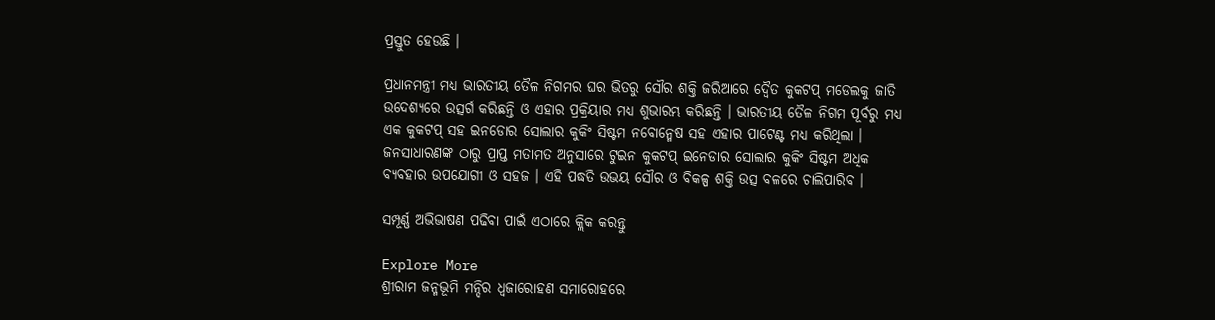ପ୍ରସ୍ତୁତ ହେଉଛି ।

ପ୍ରଧାନମନ୍ତ୍ରୀ ମଧ୍ୟ ଭାରତୀୟ ତୈଳ ନିଗମର ଘର ଭିତରୁ ସୌର ଶକ୍ତି ଜରିଆରେ ଦ୍ୱୈତ କୁକଟପ୍ ମଡେଲକୁ ଜାତି ଉଦେଶ୍ୟରେ ଉତ୍ସର୍ଗ କରିଛନ୍ତି ଓ ଏହାର ପ୍ରକ୍ରିୟାର ମଧ୍ୟ ଶୁଭାରମ୍ଭ କରିଛନ୍ତି । ଭାରତୀୟ ତୈଳ ନିଗମ ପୂର୍ବରୁ ମଧ୍ୟ ଏକ କୁକଟପ୍ ସହ ଇନଡୋର ସୋଲାର କୁକିଂ ସିଷ୍ଟମ ନବୋନ୍ମେଷ ସହ ଏହାର ପାଟେଣ୍ଟ ମଧ୍ୟ କରିଥିଲା । ଜନସାଧାରଣଙ୍କ ଠାରୁ ପ୍ରାପ୍ତ ମତାମତ ଅନୁସାରେ ଟୁଇନ କୁକଟପ୍ ଇନେଡାର ସୋଲାର କୁକିଂ ସିଷ୍ଟମ ଅଧିକ ବ୍ୟବହାର ଉପଯୋଗୀ ଓ ସହଜ । ଏହି ପଦ୍ଧତି ଉଭୟ ସୌର ଓ ବିକଳ୍ପ ଶକ୍ତି ଉତ୍ସ ବଳରେ ଚାଲିପାରିବ ।

ସମ୍ପୂର୍ଣ୍ଣ ଅଭିଭାଷଣ ପଢିବା ପାଇଁ ଏଠାରେ କ୍ଲିକ କରନ୍ତୁ

Explore More
ଶ୍ରୀରାମ ଜନ୍ମଭୂମି ମନ୍ଦିର ଧ୍ଵଜାରୋହଣ ସମାରୋହରେ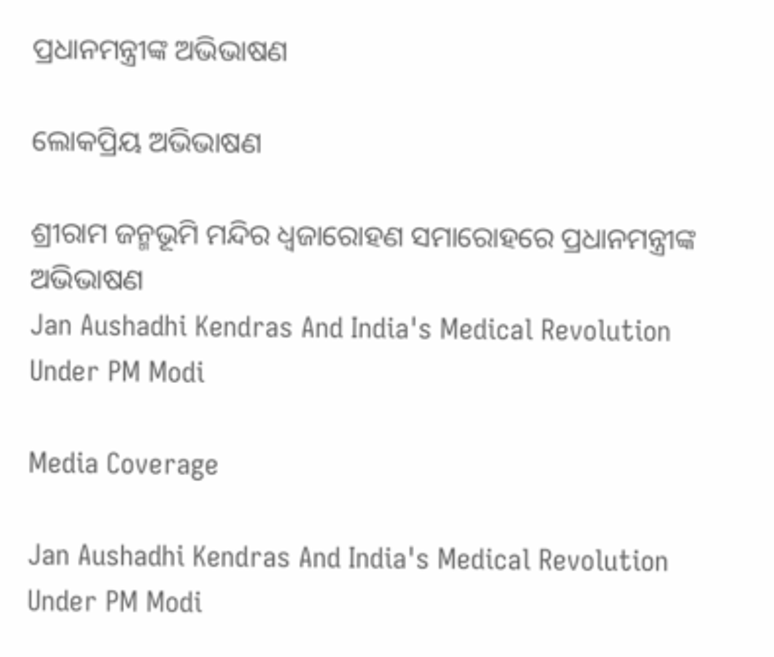ପ୍ରଧାନମନ୍ତ୍ରୀଙ୍କ ଅଭିଭାଷଣ

ଲୋକପ୍ରିୟ ଅଭିଭାଷଣ

ଶ୍ରୀରାମ ଜନ୍ମଭୂମି ମନ୍ଦିର ଧ୍ଵଜାରୋହଣ ସମାରୋହରେ ପ୍ରଧାନମନ୍ତ୍ରୀଙ୍କ ଅଭିଭାଷଣ
Jan Aushadhi Kendras And India's Medical Revolution Under PM Modi

Media Coverage

Jan Aushadhi Kendras And India's Medical Revolution Under PM Modi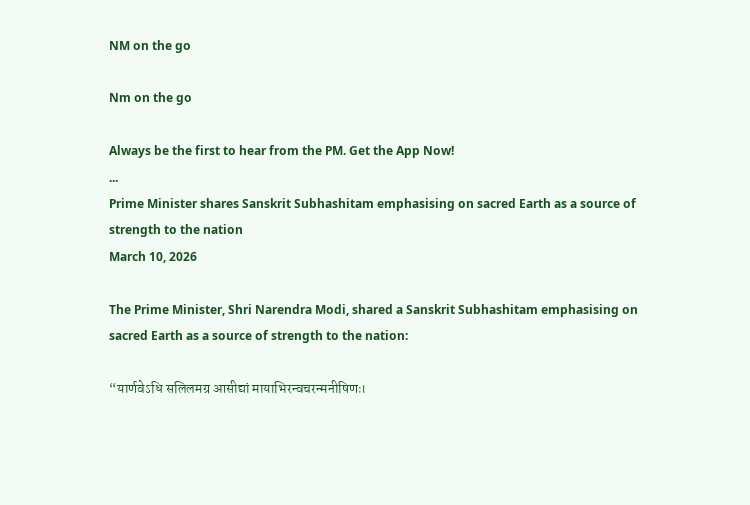NM on the go

Nm on the go

Always be the first to hear from the PM. Get the App Now!
...
Prime Minister shares Sanskrit Subhashitam emphasising on sacred Earth as a source of strength to the nation
March 10, 2026

The Prime Minister, Shri Narendra Modi, shared a Sanskrit Subhashitam emphasising on sacred Earth as a source of strength to the nation:

“यार्णवेऽधि सलिलमग्र आसीद्यां मायाभिरन्वचरन्मनीषिणः।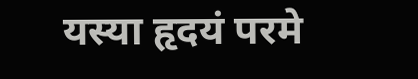यस्या हृदयं परमे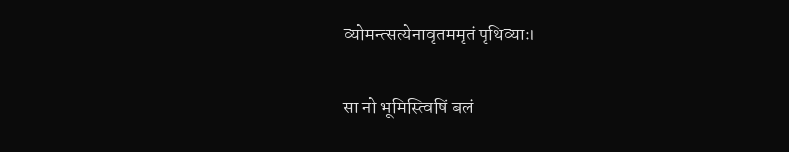व्योमन्त्सत्येनावृतममृतं पृथिव्याः।

सा नो भूमिस्त्विषिं बलं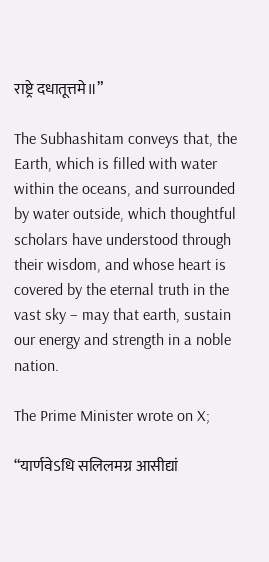राष्ट्रे दधातूत्तमे॥”

The Subhashitam conveys that, the Earth, which is filled with water within the oceans, and surrounded by water outside, which thoughtful scholars have understood through their wisdom, and whose heart is covered by the eternal truth in the vast sky – may that earth, sustain our energy and strength in a noble nation.

The Prime Minister wrote on X;

“यार्णवेऽधि सलिलमग्र आसीद्यां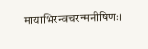मायाभिरन्वचरन्मनीषिणः।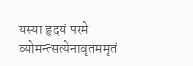यस्या हृदयं परमे व्योमन्त्सत्येनावृतममृतं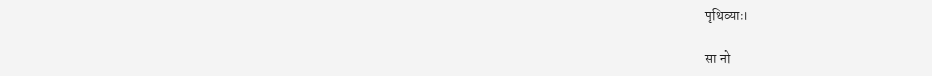पृथिव्याः।

सा नो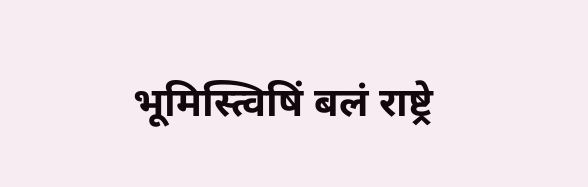भूमिस्त्विषिं बलं राष्ट्रे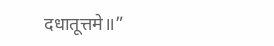दधातूत्तमे॥”